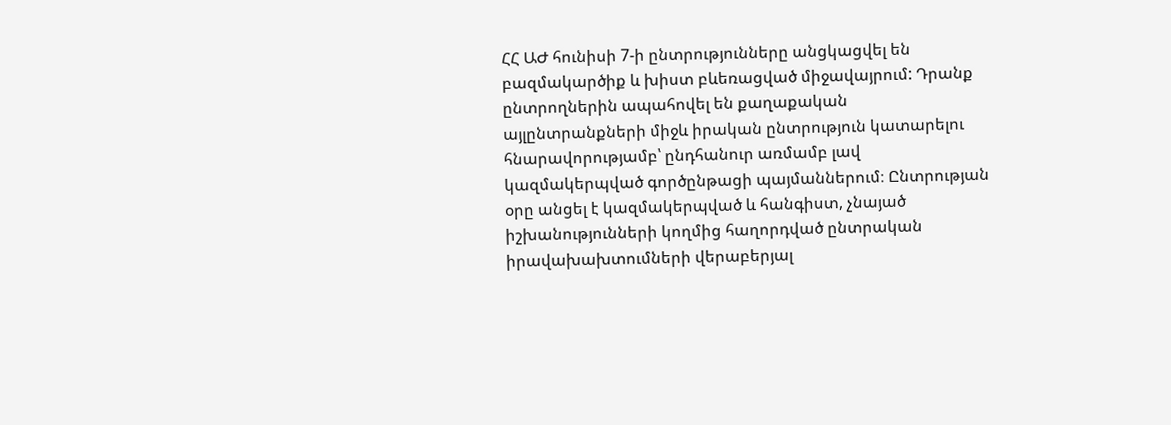ՀՀ ԱԺ հունիսի 7-ի ընտրությունները անցկացվել են բազմակարծիք և խիստ բևեռացված միջավայրում: Դրանք ընտրողներին ապահովել են քաղաքական այլընտրանքների միջև իրական ընտրություն կատարելու հնարավորությամբ՝ ընդհանուր առմամբ լավ կազմակերպված գործընթացի պայմաններում։ Ընտրության օրը անցել է կազմակերպված և հանգիստ, չնայած իշխանությունների կողմից հաղորդված ընտրական իրավախախտումների վերաբերյալ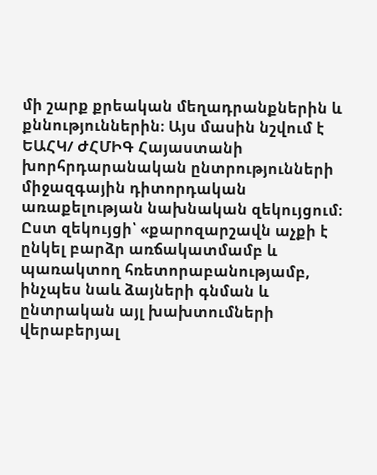մի շարք քրեական մեղադրանքներին և քննություններին։ Այս մասին նշվում է ԵԱՀԿ/ ԺՀՄԻԳ Հայաստանի խորհրդարանական ընտրությունների միջազգային դիտորդական առաքելության նախնական զեկույցում։
Ըստ զեկույցի՝ «քարոզարշավն աչքի է ընկել բարձր առճակատմամբ և պառակտող հռետորաբանությամբ, ինչպես նաև ձայների գնման և ընտրական այլ խախտումների վերաբերյալ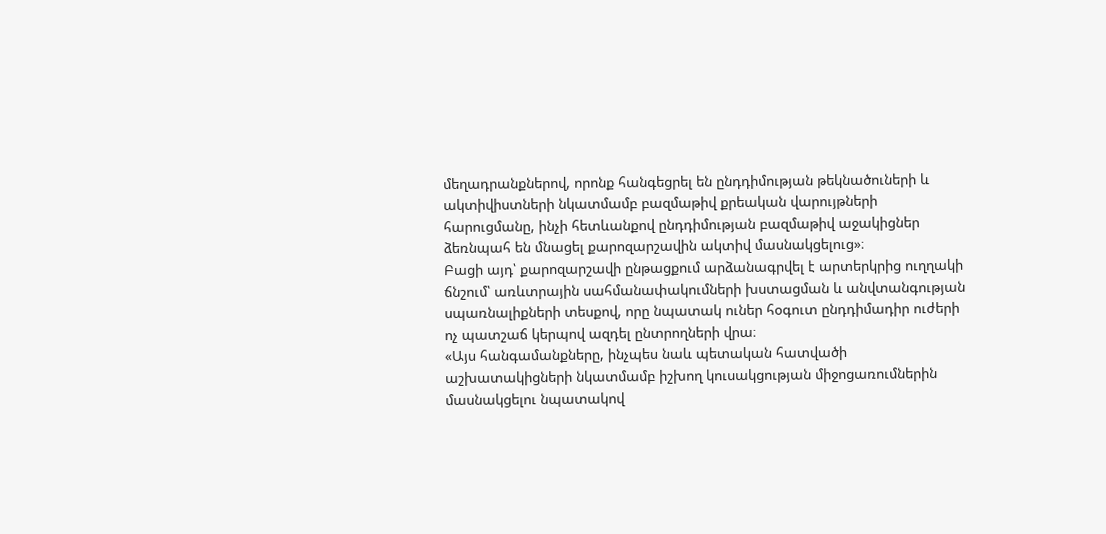մեղադրանքներով, որոնք հանգեցրել են ընդդիմության թեկնածուների և ակտիվիստների նկատմամբ բազմաթիվ քրեական վարույթների հարուցմանը, ինչի հետևանքով ընդդիմության բազմաթիվ աջակիցներ ձեռնպահ են մնացել քարոզարշավին ակտիվ մասնակցելուց»։
Բացի այդ՝ քարոզարշավի ընթացքում արձանագրվել է արտերկրից ուղղակի ճնշում՝ առևտրային սահմանափակումների խստացման և անվտանգության սպառնալիքների տեսքով, որը նպատակ ուներ հօգուտ ընդդիմադիր ուժերի ոչ պատշաճ կերպով ազդել ընտրողների վրա։
«Այս հանգամանքները, ինչպես նաև պետական հատվածի աշխատակիցների նկատմամբ իշխող կուսակցության միջոցառումներին մասնակցելու նպատակով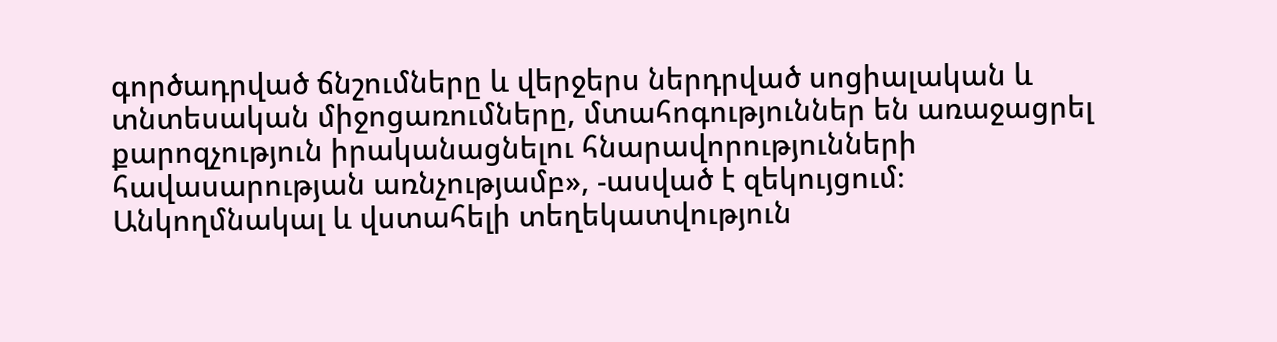գործադրված ճնշումները և վերջերս ներդրված սոցիալական և տնտեսական միջոցառումները, մտահոգություններ են առաջացրել քարոզչություն իրականացնելու հնարավորությունների հավասարության առնչությամբ», -ասված է զեկույցում։
Անկողմնակալ և վստահելի տեղեկատվություն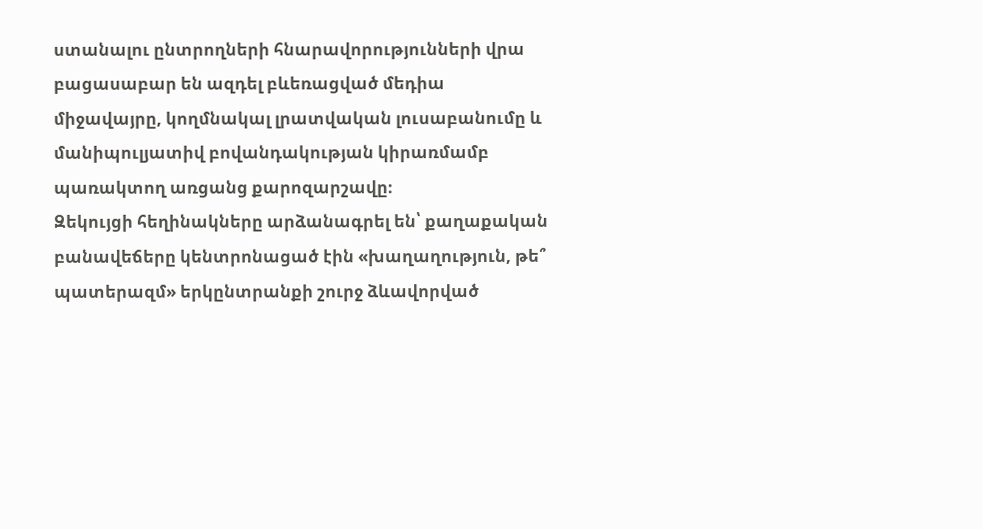ստանալու ընտրողների հնարավորությունների վրա բացասաբար են ազդել բևեռացված մեդիա միջավայրը, կողմնակալ լրատվական լուսաբանումը և մանիպուլյատիվ բովանդակության կիրառմամբ պառակտող առցանց քարոզարշավը։
Զեկույցի հեղինակները արձանագրել են՝ քաղաքական բանավեճերը կենտրոնացած էին «խաղաղություն, թե՞ պատերազմ» երկընտրանքի շուրջ ձևավորված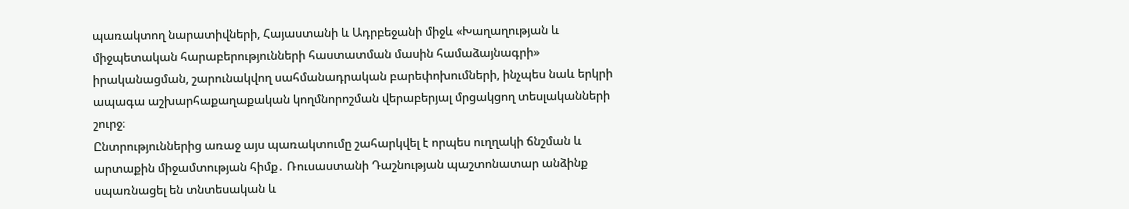պառակտող նարատիվների, Հայաստանի և Ադրբեջանի միջև «Խաղաղության և միջպետական հարաբերությունների հաստատման մասին համաձայնագրի» իրականացման, շարունակվող սահմանադրական բարեփոխումների, ինչպես նաև երկրի ապագա աշխարհաքաղաքական կողմնորոշման վերաբերյալ մրցակցող տեսլականների շուրջ։
Ընտրություններից առաջ այս պառակտումը շահարկվել է որպես ուղղակի ճնշման և արտաքին միջամտության հիմք․ Ռուսաստանի Դաշնության պաշտոնատար անձինք սպառնացել են տնտեսական և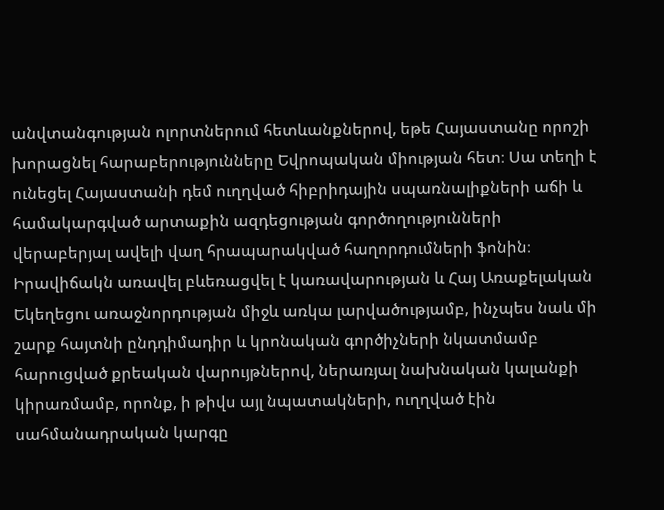անվտանգության ոլորտներում հետևանքներով, եթե Հայաստանը որոշի խորացնել հարաբերությունները Եվրոպական միության հետ։ Սա տեղի է ունեցել Հայաստանի դեմ ուղղված հիբրիդային սպառնալիքների աճի և համակարգված արտաքին ազդեցության գործողությունների վերաբերյալ ավելի վաղ հրապարակված հաղորդումների ֆոնին։
Իրավիճակն առավել բևեռացվել է կառավարության և Հայ Առաքելական Եկեղեցու առաջնորդության միջև առկա լարվածությամբ, ինչպես նաև մի շարք հայտնի ընդդիմադիր և կրոնական գործիչների նկատմամբ հարուցված քրեական վարույթներով, ներառյալ նախնական կալանքի կիրառմամբ, որոնք, ի թիվս այլ նպատակների, ուղղված էին սահմանադրական կարգը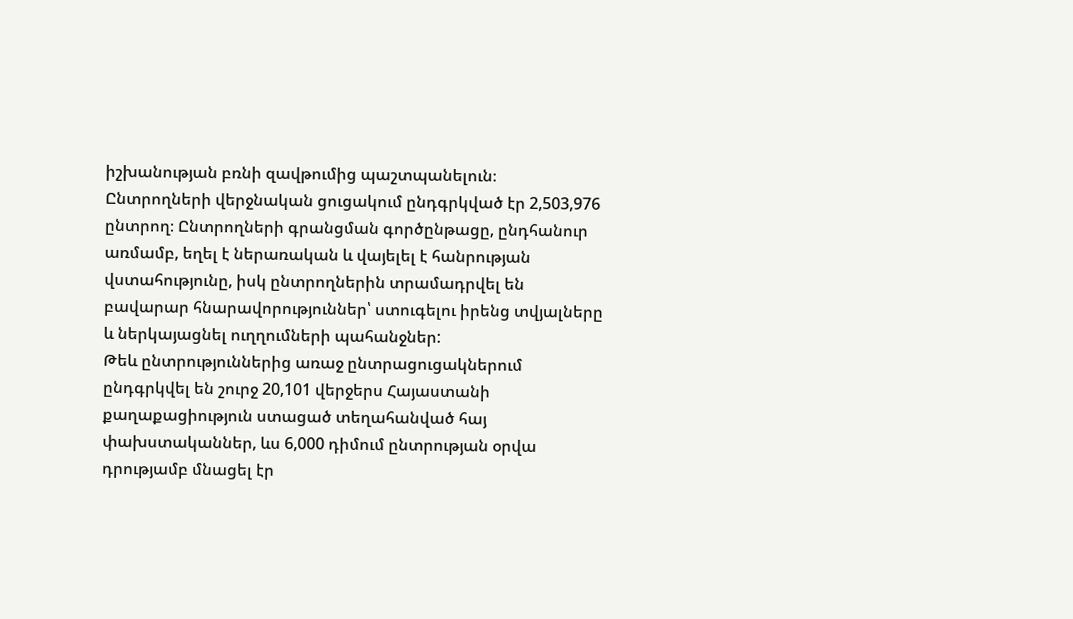իշխանության բռնի զավթումից պաշտպանելուն։
Ընտրողների վերջնական ցուցակում ընդգրկված էր 2,503,976 ընտրող։ Ընտրողների գրանցման գործընթացը, ընդհանուր առմամբ, եղել է ներառական և վայելել է հանրության վստահությունը, իսկ ընտրողներին տրամադրվել են բավարար հնարավորություններ՝ ստուգելու իրենց տվյալները և ներկայացնել ուղղումների պահանջներ:
Թեև ընտրություններից առաջ ընտրացուցակներում ընդգրկվել են շուրջ 20,101 վերջերս Հայաստանի քաղաքացիություն ստացած տեղահանված հայ փախստականներ, ևս 6,000 դիմում ընտրության օրվա դրությամբ մնացել էր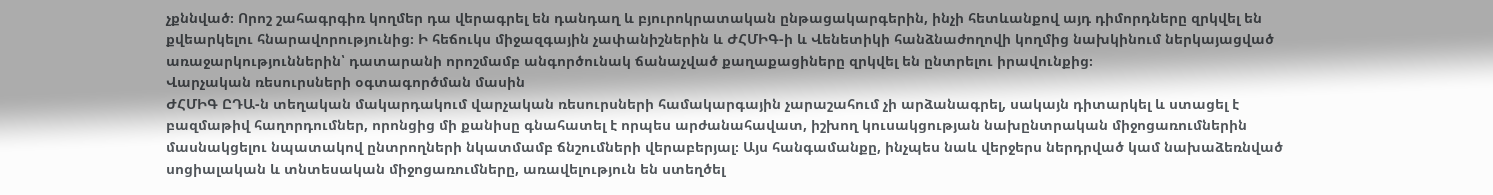չքննված։ Որոշ շահագրգիռ կողմեր դա վերագրել են դանդաղ և բյուրոկրատական ընթացակարգերին, ինչի հետևանքով այդ դիմորդները զրկվել են քվեարկելու հնարավորությունից։ Ի հեճուկս միջազգային չափանիշներին և ԺՀՄԻԳ-ի և Վենետիկի հանձնաժողովի կողմից նախկինում ներկայացված առաջարկություններին՝ դատարանի որոշմամբ անգործունակ ճանաչված քաղաքացիները զրկվել են ընտրելու իրավունքից։
Վարչական ռեսուրսների օգտագործման մասին
ԺՀՄԻԳ ԸԴԱ-ն տեղական մակարդակում վարչական ռեսուրսների համակարգային չարաշահում չի արձանագրել, սակայն դիտարկել և ստացել է բազմաթիվ հաղորդումներ, որոնցից մի քանիսը գնահատել է որպես արժանահավատ, իշխող կուսակցության նախընտրական միջոցառումներին մասնակցելու նպատակով ընտրողների նկատմամբ ճնշումների վերաբերյալ։ Այս հանգամանքը, ինչպես նաև վերջերս ներդրված կամ նախաձեռնված սոցիալական և տնտեսական միջոցառումները, առավելություն են ստեղծել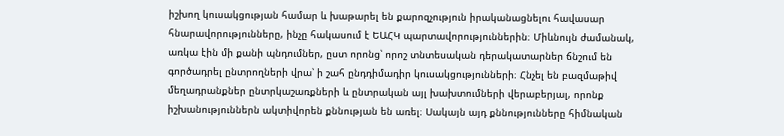իշխող կուսակցության համար և խաթարել են քարոզչություն իրականացնելու հավասար հնարավորությունները, ինչը հակասում է ԵԱՀԿ պարտավորություններին։ Միևնույն ժամանակ, առկա էին մի քանի պնդումներ, ըստ որոնց՝ որոշ տնտեսական դերակատարներ ճնշում են գործադրել ընտրողների վրա՝ ի շահ ընդդիմադիր կուսակցությունների։ Հնչել են բազմաթիվ մեղադրանքներ ընտրկաշառքների և ընտրական այլ խախտումների վերաբերյալ, որոնք իշխանություններն ակտիվորեն քննության են առել։ Սակայն այդ քննությունները հիմնական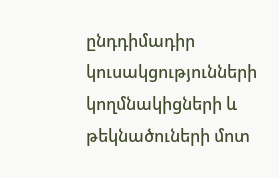ընդդիմադիր կուսակցությունների կողմնակիցների և թեկնածուների մոտ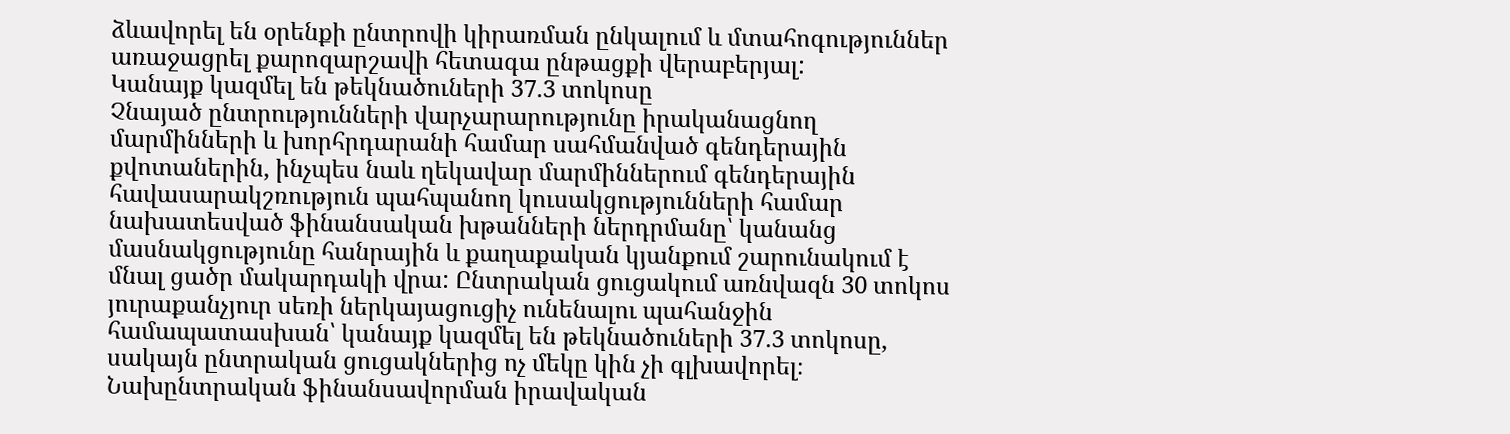ձևավորել են օրենքի ընտրովի կիրառման ընկալում և մտահոգություններ առաջացրել քարոզարշավի հետագա ընթացքի վերաբերյալ:
Կանայք կազմել են թեկնածուների 37.3 տոկոսը
Չնայած ընտրությունների վարչարարությունը իրականացնող մարմինների և խորհրդարանի համար սահմանված գենդերային քվոտաներին, ինչպես նաև ղեկավար մարմիններում գենդերային հավասարակշռություն պահպանող կուսակցությունների համար նախատեսված ֆինանսական խթանների ներդրմանը՝ կանանց մասնակցությունը հանրային և քաղաքական կյանքում շարունակում է մնալ ցածր մակարդակի վրա: Ընտրական ցուցակում առնվազն 30 տոկոս յուրաքանչյուր սեռի ներկայացուցիչ ունենալու պահանջին համապատասխան՝ կանայք կազմել են թեկնածուների 37.3 տոկոսը, սակայն ընտրական ցուցակներից ոչ մեկը կին չի գլխավորել։ Նախընտրական ֆինանսավորման իրավական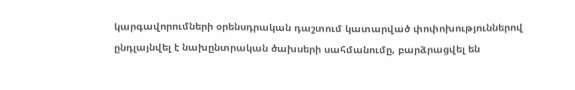կարգավորումների օրենսդրական դաշտում կատարված փոփոխություններով ընդլայնվել է նախընտրական ծախսերի սահմանումը, բարձրացվել են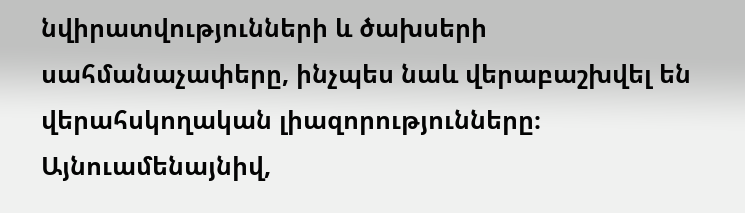նվիրատվությունների և ծախսերի սահմանաչափերը, ինչպես նաև վերաբաշխվել են վերահսկողական լիազորությունները։ Այնուամենայնիվ,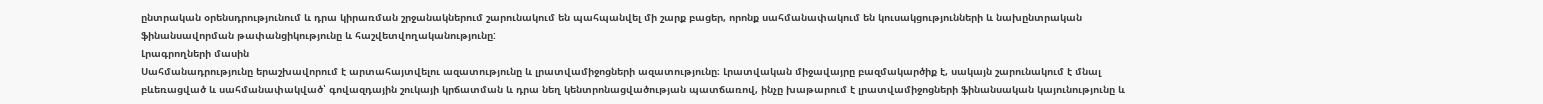ընտրական օրենսդրությունում և դրա կիրառման շրջանակներում շարունակում են պահպանվել մի շարք բացեր, որոնք սահմանափակում են կուսակցությունների և նախընտրական ֆինանսավորման թափանցիկությունը և հաշվետվողականությունը:
Լրագրողների մասին
Սահմանադրությունը երաշխավորում է արտահայտվելու ազատությունը և լրատվամիջոցների ազատությունը։ Լրատվական միջավայրը բազմակարծիք է, սակայն շարունակում է մնալ բևեռացված և սահմանափակված՝ գովազդային շուկայի կրճատման և դրա նեղ կենտրոնացվածության պատճառով, ինչը խաթարում է լրատվամիջոցների ֆինանսական կայունությունը և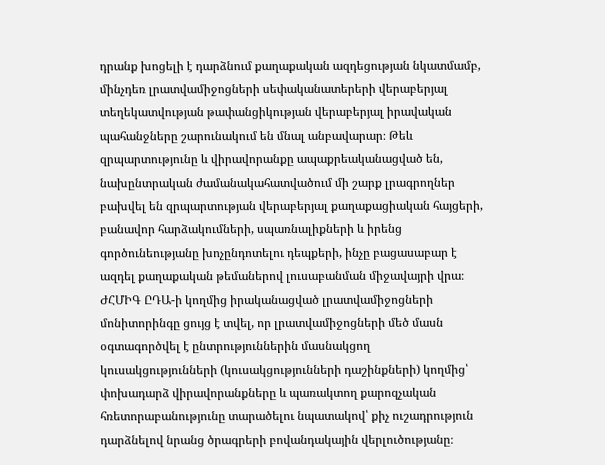դրանք խոցելի է դարձնում քաղաքական ազդեցության նկատմամբ, մինչդեռ լրատվամիջոցների սեփականատերերի վերաբերյալ տեղեկատվության թափանցիկության վերաբերյալ իրավական պահանջները շարունակում են մնալ անբավարար։ Թեև զրպարտությունը և վիրավորանքը ապաքրեականացված են, նախընտրական ժամանակահատվածում մի շարք լրագրողներ բախվել են զրպարտության վերաբերյալ քաղաքացիական հայցերի, բանավոր հարձակումների, սպառնալիքների և իրենց գործունեությանը խոչընդոտելու դեպքերի, ինչը բացասաբար է ազդել քաղաքական թեմաներով լուսաբանման միջավայրի վրա։ ԺՀՄԻԳ ԸԴԱ-ի կողմից իրականացված լրատվամիջոցների մոնիտորինգը ցույց է տվել, որ լրատվամիջոցների մեծ մասն օգտագործվել է ընտրություններին մասնակցող կուսակցությունների (կուսակցությունների դաշինքների) կողմից՝ փոխադարձ վիրավորանքները և պառակտող քարոզչական հռետորաբանությունը տարածելու նպատակով՝ քիչ ուշադրություն դարձնելով նրանց ծրագրերի բովանդակային վերլուծությանը։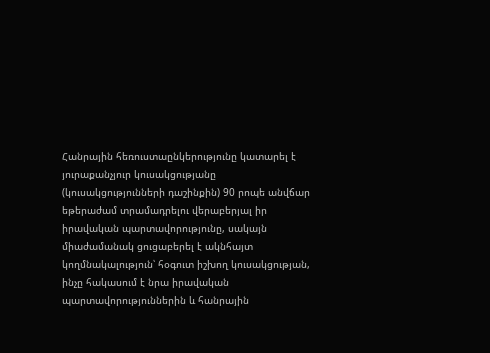Հանրային հեռուստաընկերությունը կատարել է յուրաքանչյուր կուսակցությանը (կուսակցությունների դաշինքին) 90 րոպե անվճար եթերաժամ տրամադրելու վերաբերյալ իր իրավական պարտավորությունը, սակայն միաժամանակ ցուցաբերել է ակնհայտ կողմնակալություն՝ հօգուտ իշխող կուսակցության, ինչը հակասում է նրա իրավական պարտավորություններին և հանրային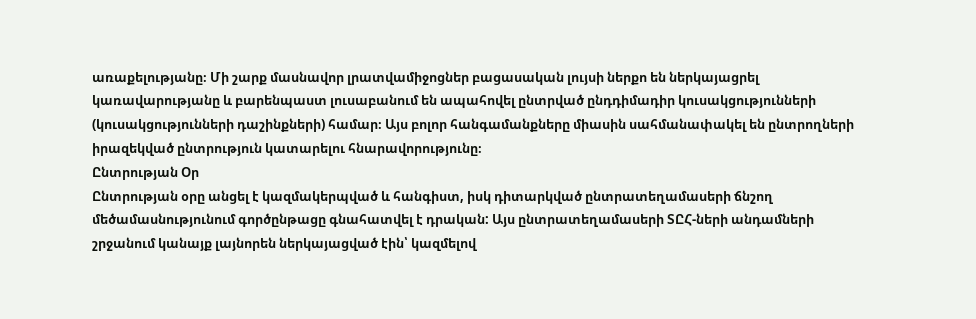առաքելությանը։ Մի շարք մասնավոր լրատվամիջոցներ բացասական լույսի ներքո են ներկայացրել կառավարությանը և բարենպաստ լուսաբանում են ապահովել ընտրված ընդդիմադիր կուսակցությունների (կուսակցությունների դաշինքների) համար։ Այս բոլոր հանգամանքները միասին սահմանափակել են ընտրողների իրազեկված ընտրություն կատարելու հնարավորությունը։
Ընտրության Օր
Ընտրության օրը անցել է կազմակերպված և հանգիստ, իսկ դիտարկված ընտրատեղամասերի ճնշող մեծամասնությունում գործընթացը գնահատվել է դրական: Այս ընտրատեղամասերի ՏԸՀ-ների անդամների շրջանում կանայք լայնորեն ներկայացված էին՝ կազմելով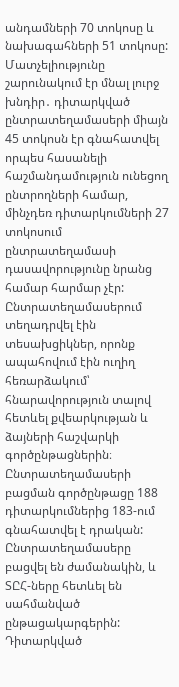անդամների 70 տոկոսը և նախագահների 51 տոկոսը: Մատչելիությունը շարունակում էր մնալ լուրջ խնդիր․ դիտարկված ընտրատեղամասերի միայն 45 տոկոսն էր գնահատվել որպես հասանելի հաշմանդամություն ունեցող ընտրողների համար, մինչդեռ դիտարկումների 27 տոկոսում ընտրատեղամասի դասավորությունը նրանց համար հարմար չէր: Ընտրատեղամասերում տեղադրվել էին տեսախցիկներ, որոնք ապահովում էին ուղիղ հեռարձակում՝ հնարավորություն տալով հետևել քվեարկության և ձայների հաշվարկի գործընթացներին։
Ընտրատեղամասերի բացման գործընթացը 188 դիտարկումներից 183-ում գնահատվել է դրական: Ընտրատեղամասերը բացվել են ժամանակին, և ՏԸՀ-ները հետևել են սահմանված ընթացակարգերին: Դիտարկված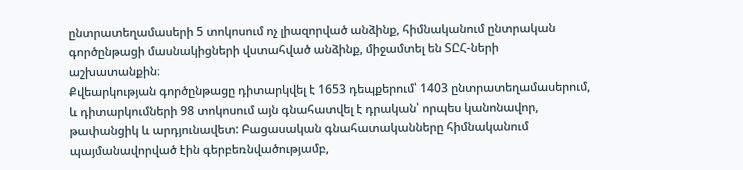ընտրատեղամասերի 5 տոկոսում ոչ լիազորված անձինք, հիմնականում ընտրական գործընթացի մասնակիցների վստահված անձինք, միջամտել են ՏԸՀ-ների աշխատանքին։
Քվեարկության գործընթացը դիտարկվել է 1653 դեպքերում՝ 1403 ընտրատեղամասերում, և դիտարկումների 98 տոկոսում այն գնահատվել է դրական՝ որպես կանոնավոր, թափանցիկ և արդյունավետ: Բացասական գնահատականները հիմնականում պայմանավորված էին գերբեռնվածությամբ,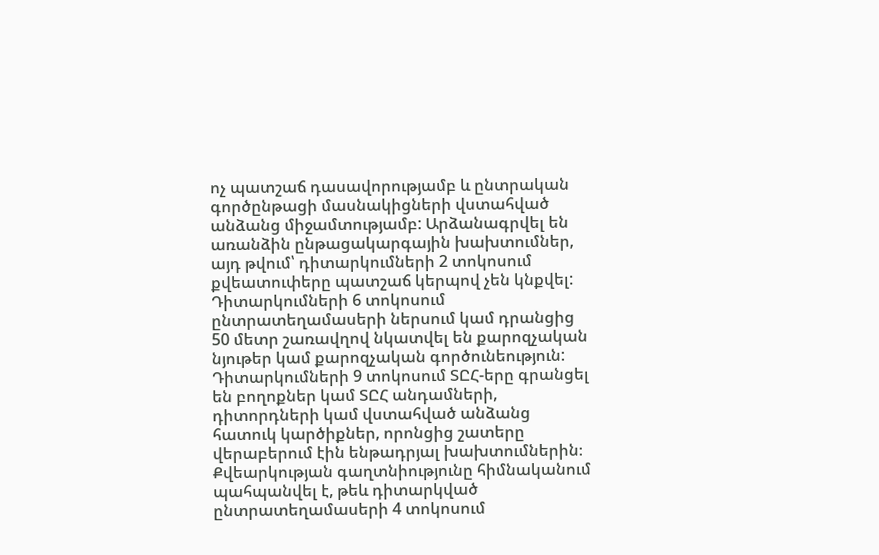ոչ պատշաճ դասավորությամբ և ընտրական գործընթացի մասնակիցների վստահված անձանց միջամտությամբ: Արձանագրվել են առանձին ընթացակարգային խախտումներ, այդ թվում՝ դիտարկումների 2 տոկոսում քվեատուփերը պատշաճ կերպով չեն կնքվել: Դիտարկումների 6 տոկոսում ընտրատեղամասերի ներսում կամ դրանցից 50 մետր շառավղով նկատվել են քարոզչական նյութեր կամ քարոզչական գործունեություն: Դիտարկումների 9 տոկոսում ՏԸՀ-երը գրանցել են բողոքներ կամ ՏԸՀ անդամների, դիտորդների կամ վստահված անձանց հատուկ կարծիքներ, որոնցից շատերը վերաբերում էին ենթադրյալ խախտումներին։
Քվեարկության գաղտնիությունը հիմնականում պահպանվել է, թեև դիտարկված ընտրատեղամասերի 4 տոկոսում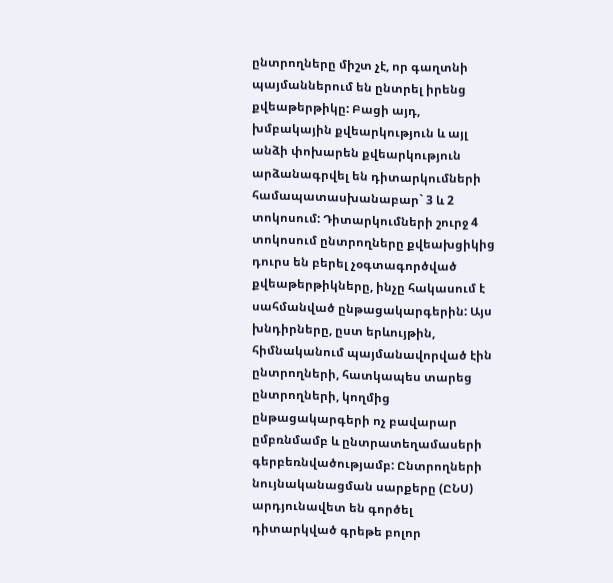ընտրողները միշտ չէ, որ գաղտնի պայմաններում են ընտրել իրենց քվեաթերթիկը: Բացի այդ, խմբակային քվեարկություն և այլ անձի փոխարեն քվեարկություն արձանագրվել են դիտարկումների համապատասխանաբար` 3 և 2 տոկոսում: Դիտարկումների շուրջ 4 տոկոսում ընտրողները քվեախցիկից դուրս են բերել չօգտագործված քվեաթերթիկները, ինչը հակասում է սահմանված ընթացակարգերին: Այս խնդիրները, ըստ երևույթին, հիմնականում պայմանավորված էին ընտրողների, հատկապես տարեց ընտրողների, կողմից ընթացակարգերի ոչ բավարար ըմբռնմամբ և ընտրատեղամասերի գերբեռնվածությամբ: Ընտրողների նույնականացման սարքերը (ԸՆՍ) արդյունավետ են գործել դիտարկված գրեթե բոլոր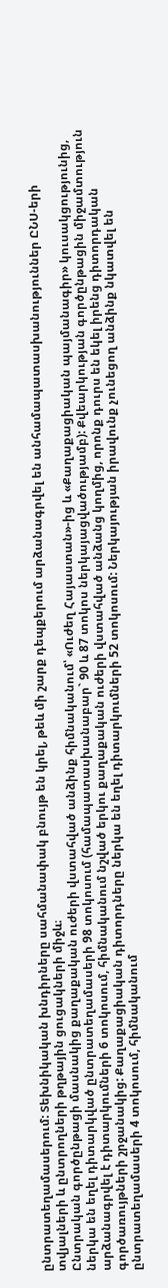ընտրատեղամասերում: Տեխնիկական խնդիրները սահմանափակ բնույթ են կրել, թեև մի շարք դեպքերում արձանագրվել են անհամապատասխանություններ ԸՆՍ-երի տվյալների և ընտրողների թղթային ցուցակների միջև։
Ընտրական գործընթացի մասնակից քաղաքական ուժերի վստահված անձինք հիմնականում՝ «Ուժեղ Հայաստան»-ից և «Քաղաքացիական պայմանագիր» կուսակցությունից, ներկա են եղել դիտարկված ընտրատեղամասերի 98 տոկոսում (համապատասխանաբար` 90 և 87 տոկոս ներկայացվածությամբ): Քվեարկության գործընթացին միջամտություն արձանագրվել է դիտարկումների 6 տոկոսում, հիմնականում նշված երկու քաղաքական ուժերի վստահված անձանց կողմից, որոնք դուրս են եկել իրենց դիտորդական գործառույթների շրջանակից: Քաղաքացիական դիտորդները ներկա են եղել դիտարկումների 52 տոկոսում: Ներկայության իրավունք չունեցող անձինք նկատվել են ընտրատեղամասերի 4 տոկոսում, հիմնականում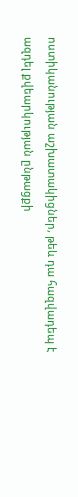ոստիկանության աշխատակիցներ, թեև դա հազվադեպ է ազդել քվեարկության ընթացքի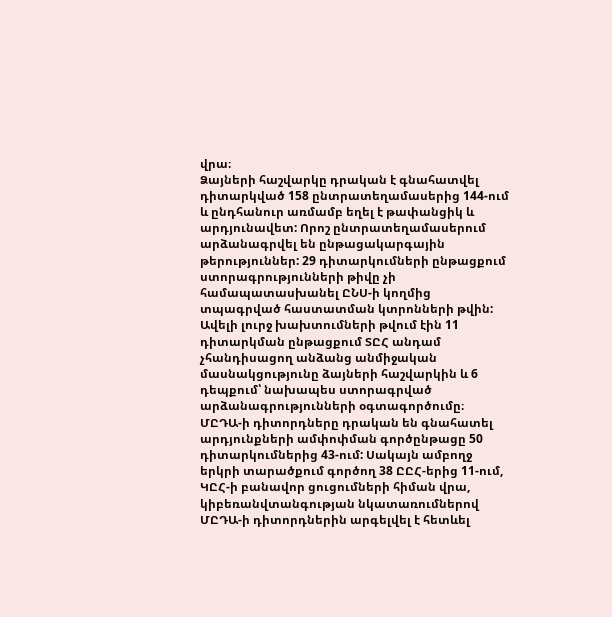վրա։
Ձայների հաշվարկը դրական է գնահատվել դիտարկված 158 ընտրատեղամասերից 144-ում և ընդհանուր առմամբ եղել է թափանցիկ և արդյունավետ: Որոշ ընտրատեղամասերում արձանագրվել են ընթացակարգային թերություններ: 29 դիտարկումների ընթացքում ստորագրությունների թիվը չի համապատասխանել ԸՆՍ-ի կողմից տպագրված հաստատման կտրոնների թվին: Ավելի լուրջ խախտումների թվում էին 11 դիտարկման ընթացքում ՏԸՀ անդամ չհանդիսացող անձանց անմիջական մասնակցությունը ձայների հաշվարկին և 6 դեպքում՝ նախապես ստորագրված արձանագրությունների օգտագործումը։
ՄԸԴԱ-ի դիտորդները դրական են գնահատել արդյունքների ամփոփման գործընթացը 50 դիտարկումներից 43-ում: Սակայն ամբողջ երկրի տարածքում գործող 38 ԸԸՀ-երից 11-ում, ԿԸՀ-ի բանավոր ցուցումների հիման վրա, կիբեռանվտանգության նկատառումներով ՄԸԴԱ-ի դիտորդներին արգելվել է հետևել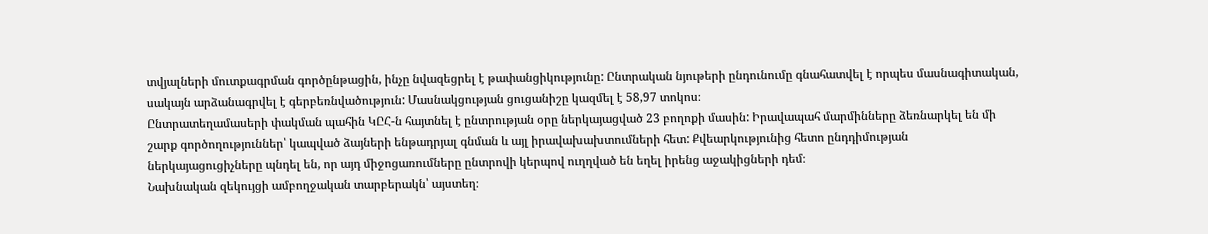տվյալների մուտքագրման գործընթացին, ինչը նվազեցրել է թափանցիկությունը: Ընտրական նյութերի ընդունումը գնահատվել է որպես մասնագիտական, սակայն արձանագրվել է գերբեռնվածություն: Մասնակցության ցուցանիշը կազմել է 58,97 տոկոս։
Ընտրատեղամասերի փակման պահին ԿԸՀ-ն հայտնել է ընտրության օրը ներկայացված 23 բողոքի մասին: Իրավապահ մարմինները ձեռնարկել են մի շարք գործողություններ՝ կապված ձայների ենթադրյալ գնման և այլ իրավախախտումների հետ: Քվեարկությունից հետո ընդդիմության ներկայացուցիչները պնդել են, որ այդ միջոցառումները ընտրովի կերպով ուղղված են եղել իրենց աջակիցների դեմ։
Նախնական զեկույցի ամբողջական տարբերակն՝ այստեղ։